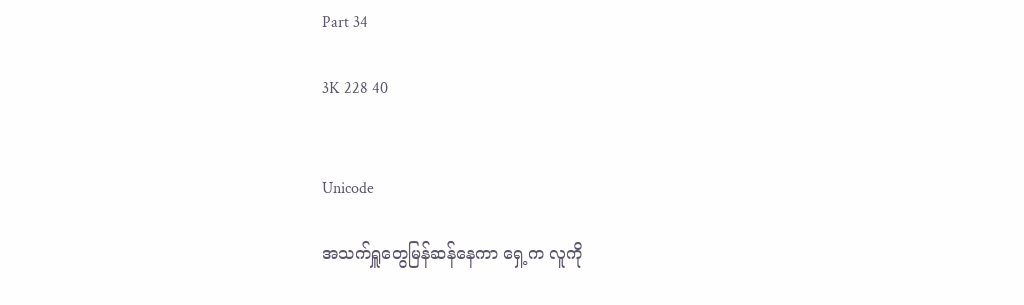Part 34

3K 228 40


Unicode

အသက်ရှူတွေမြန်ဆန်နေကာ ရှေ့က လူကို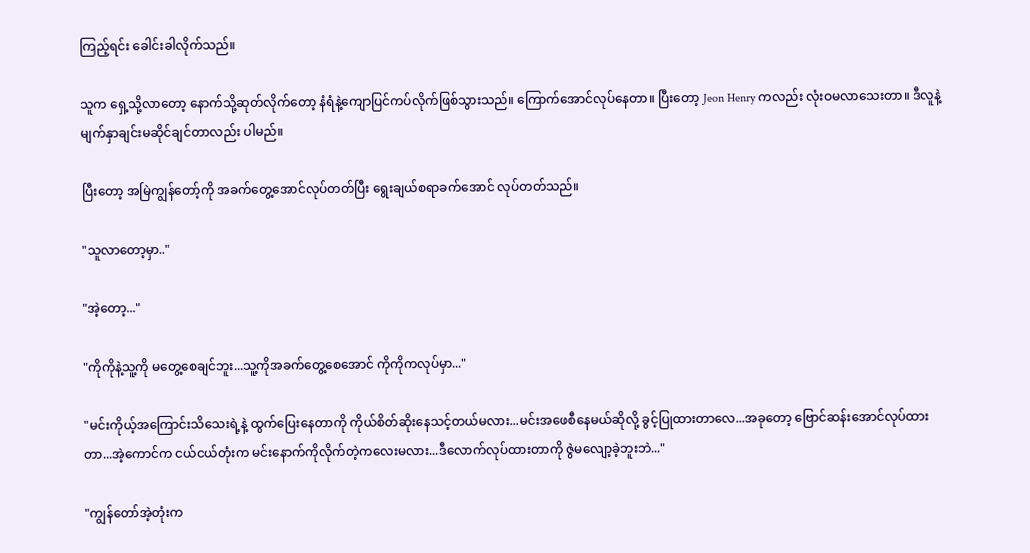ကြည့်ရင်း ခေါင်းခါလိုက်သည်။

သူက ရှေ့သို့လာတော့ နောက်သို့ဆုတ်လိုက်တော့ နံရံနဲ့ကျောပြင်ကပ်လိုက်ဖြစ်သွားသည်။ ကြောက်အောင်လုပ်နေတာ။ ပြီးတော့ Jeon Henry ကလည်း လုံးဝမလာသေးတာ။ ဒီလူနဲ့မျက်နှာချင်းမဆိုင်ချင်တာလည်း ပါမည်။

ပြီးတော့ အမြဲကျွန်တော့်ကို အခက်တွေ့အောင်လုပ်တတ်ပြီး ရွေးချယ်စရာခက်အောင် လုပ်တတ်သည်။

"သူလာတော့မှာ.."

"အဲ့တော့..."

"ကိုကိုနဲ့သူ့ကို မတွေ့စေချင်ဘူး...သူ့ကိုအခက်တွေ့စေအောင် ကိုကိုကလုပ်မှာ..."

"မင်းကိုယ့်အကြောင်းသိသေးရဲ့နဲ့ ထွက်ပြေးနေတာကို ကိုယ်စိတ်ဆိုးနေသင့်တယ်မလား...မင်းအဖေစီနေမယ်ဆိုလို့ ခွင့်ပြုထားတာလေ...အခုတော့ ဗြောင်ဆန်းအောင်လုပ်ထားတာ...အဲ့ကောင်က ငယ်ငယ်တုံးက မင်းနောက်ကိုလိုက်တဲ့ကလေးမလား...ဒီလောက်လုပ်ထားတာကို ဇွဲမလျော့ခဲ့ဘူးဘဲ..."

"ကျွန်တော်အဲ့တုံးက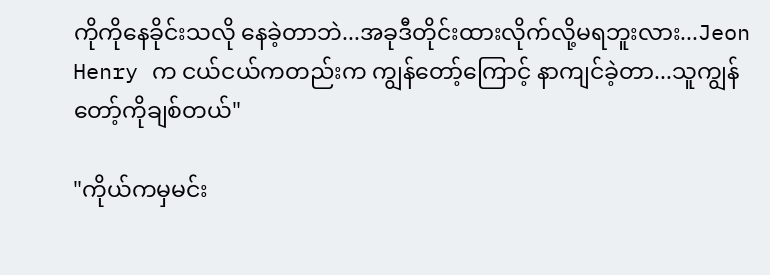ကိုကိုနေခိုင်းသလို နေခဲ့တာဘဲ...အခုဒီတိုင်းထားလိုက်လို့မရဘူးလား...Jeon Henry က ငယ်ငယ်ကတည်းက ကျွန်တော့်ကြောင့် နာကျင်ခဲ့တာ...သူကျွန်တော့်ကိုချစ်တယ်"

"ကိုယ်ကမှမင်း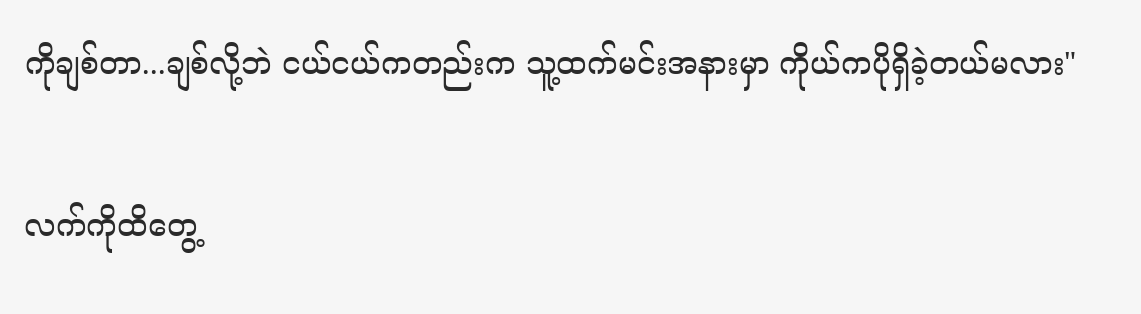ကိုချစ်တာ...ချစ်လို့ဘဲ ငယ်ငယ်ကတည်းက သူ့ထက်မင်းအနားမှာ ကိုယ်ကပိုရှိခဲ့တယ်မလား"

လက်ကိုထိတွေ့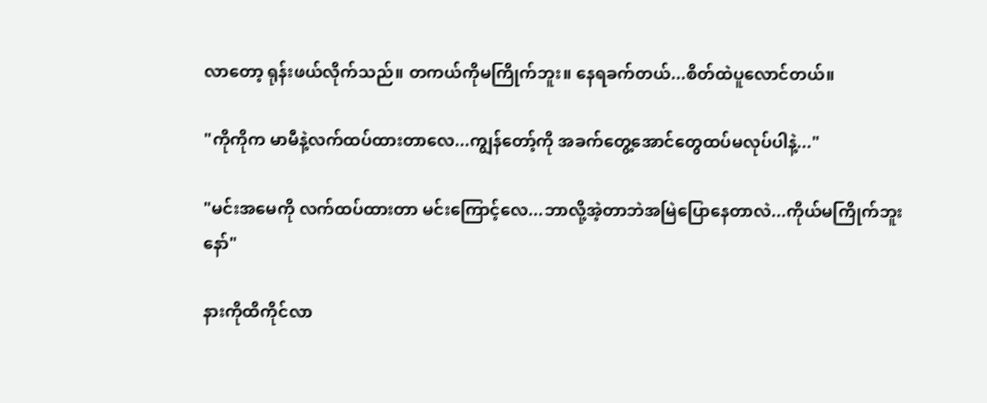လာတော့ ရုန်းဖယ်လိုက်သည်။ တကယ်ကိုမကြိုက်ဘူး။ နေရခက်တယ်...စိတ်ထဲပူလောင်တယ်။

"ကိုကိုက မာမီနဲ့လက်ထပ်ထားတာလေ...ကျွန်တော့်ကို အခက်တွေ့အောင်တွေထပ်မလုပ်ပါနဲ့..."

"မင်းအမေကို လက်ထပ်ထားတာ မင်းကြောင့်လေ...ဘာလို့အဲ့တာဘဲအမြဲပြောနေတာလဲ...ကိုယ်မကြိုက်ဘူးနော်"

နားကိုထိကိုင်လာ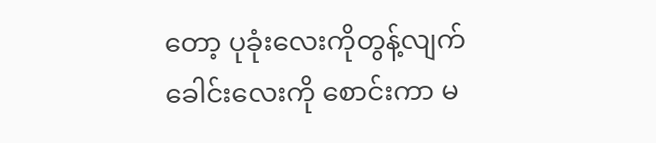တော့ ပုခုံးလေးကိုတွန့်လျက် ခေါင်းလေးကို စောင်းကာ မ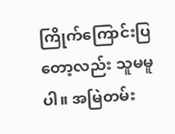ကြိုက်ကြောင်းပြတော့လည်း သူမမူပါ။ အမြဲတမ်း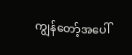ကျွန်တော့်အပေါ်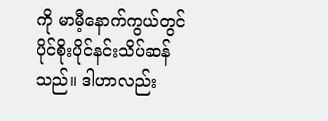ကို မာမီ့နောက်ကွယ်တွင် ပိုင်စိုးပိုင်နင်းသိပ်ဆန်သည်။ ဒါဟာလည်း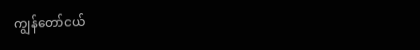ကျွန်တော်ငယ်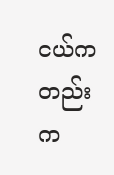ငယ်ကတည်းက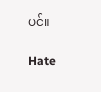ပင်။

Hate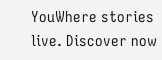YouWhere stories live. Discover now